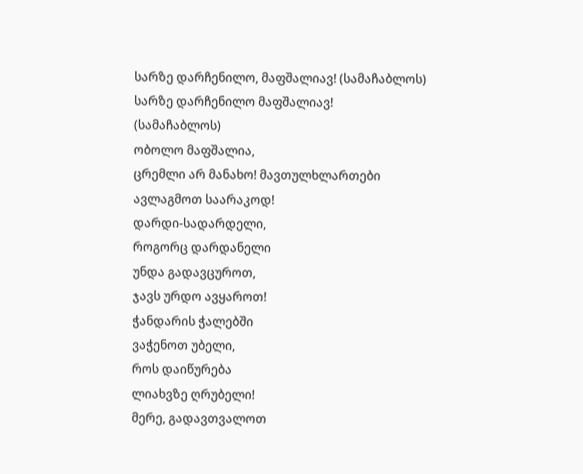სარზე დარჩენილო, მაფშალიავ! (სამაჩაბლოს)
სარზე დარჩენილო მაფშალიავ!
(სამაჩაბლოს)
ობოლო მაფშალია,
ცრემლი არ მანახო! მავთულხლართები
ავლაგმოთ საარაკოდ!
დარდი-სადარდელი,
როგორც დარდანელი
უნდა გადავცუროთ,
ჯავს ურდო ავყაროთ!
ჭანდარის ჭალებში
ვაჭენოთ უბელი,
როს დაიწურება
ლიახვზე ღრუბელი!
მერე, გადავთვალოთ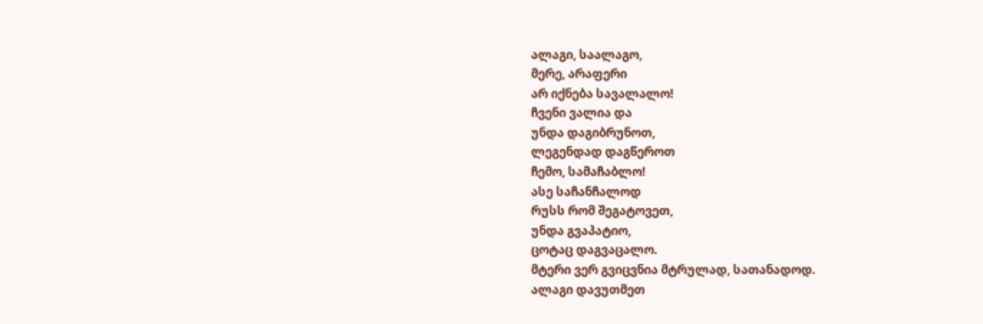ალაგი, საალაგო,
მერე, არაფერი
არ იქნება სავალალო!
ჩვენი ვალია და
უნდა დაგიბრუნოთ,
ლეგენდად დაგწეროთ
ჩემო, სამაჩაბლო!
ასე საჩანჩალოდ
რუსს რომ შეგატოვეთ,
უნდა გვაპატიო,
ცოტაც დაგვაცალო.
მტერი ვერ გვიცვნია მტრულად, სათანადოდ.
ალაგი დავუთმეთ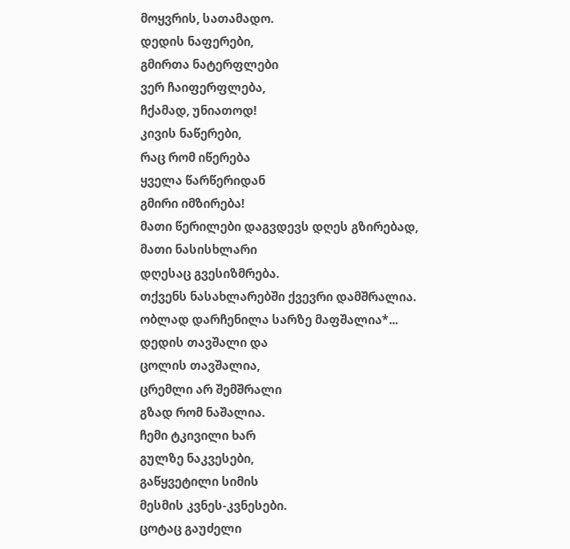მოყვრის, სათამადო.
დედის ნაფერები,
გმირთა ნატერფლები
ვერ ჩაიფერფლება,
ჩქამად, უნიათოდ!
კივის ნაწერები,
რაც რომ იწერება
ყველა წარწერიდან
გმირი იმზირება!
მათი წერილები დაგვდევს დღეს გზირებად,
მათი ნასისხლარი
დღესაც გვესიზმრება.
თქვენს ნასახლარებში ქვევრი დამშრალია.
ობლად დარჩენილა სარზე მაფშალია*...
დედის თავშალი და
ცოლის თავშალია,
ცრემლი არ შემშრალი
გზად რომ ნაშალია.
ჩემი ტკივილი ხარ
გულზე ნაკვესები,
გაწყვეტილი სიმის
მესმის კვნეს-კვნესები.
ცოტაც გაუძელი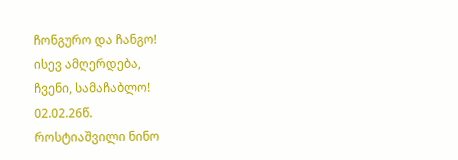ჩონგურო და ჩანგო!
ისევ ამღერდება,
ჩვენი, სამაჩაბლო!
02.02.26წ.
როსტიაშვილი ნინო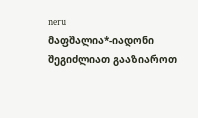neru
მაფშალია*-იადონი
შეგიძლიათ გააზიაროთ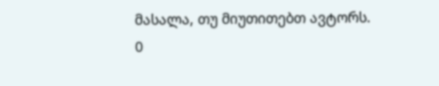მასალა, თუ მიუთითებთ ავტორს.
0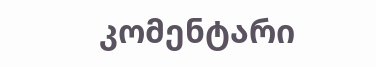კომენტარი